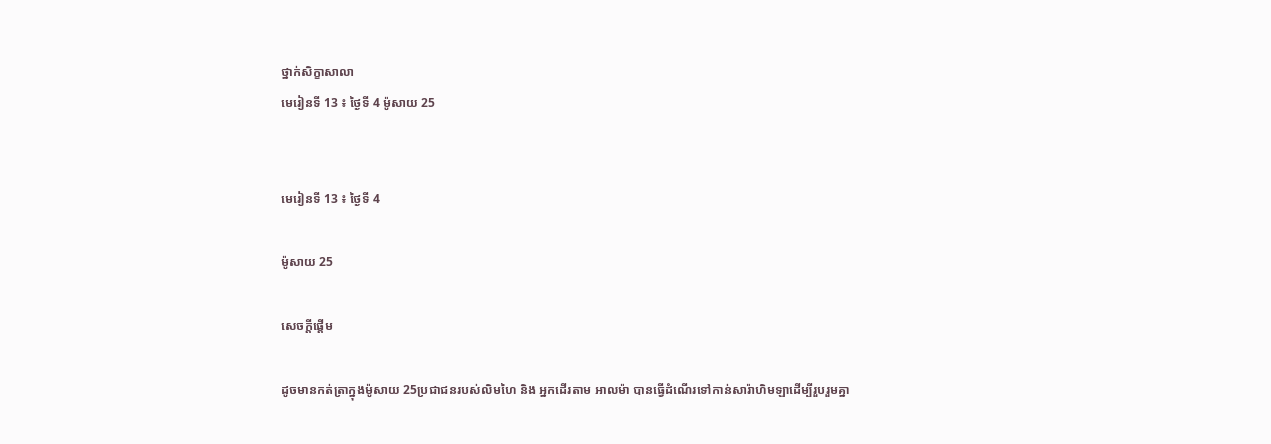ថ្នាក់សិក្ខាសាលា
មេរៀនទី 13 ៖ ថ្ងៃទី 4 ម៉ូសាយ 25


មេរៀនទី 13 ៖ ថ្ងៃទី 4

ម៉ូសាយ 25

សេចក្តីផ្ដើម

ដូចមានកត់ត្រាក្នុងម៉ូសាយ 25ប្រជាជនរបស់លិមហៃ និង អ្នកដើរតាម អាលម៉ា បានធ្វើដំណើរទៅកាន់សារ៉ាហិមឡាដើម្បីរួបរួមគ្នា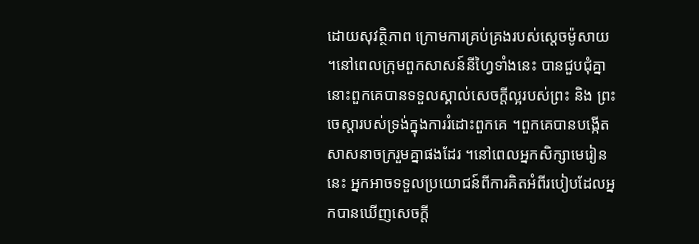ដោយសុវត្ថិភាព ក្រោមការគ្រប់គ្រងរបស់ស្តេចម៉ូសាយ ។នៅពេលក្រុមពួកសាសន៍នីហ្វៃទាំងនេះ បានជួបជុំគ្នា នោះពួកគេបានទទួលស្គាល់សេចក្ដីល្អរបស់ព្រះ និង ព្រះចេស្តារបស់ទ្រង់ក្នុងការរំដោះពួកគេ ។ពួកគេបានបង្កើតសាសនាចក្ររួមគ្នាផងដែរ ។នៅពេលអ្នកសិក្សាមេរៀននេះ អ្នកអាចទទួលប្រយោជន៍ពីការគិតអំពីរបៀបដែលអ្នកបានឃើញសេចក្ដី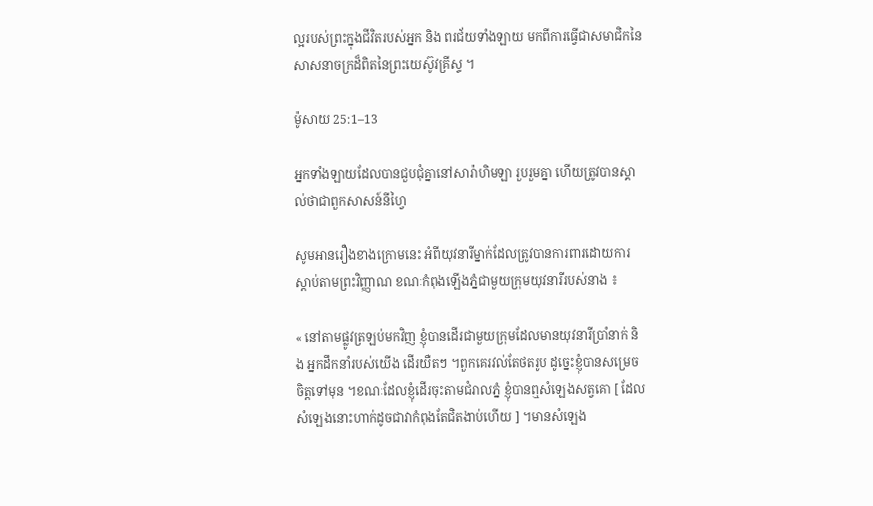ល្អរបស់ព្រះក្នុងជីវិតរបស់អ្នក និង ពរជ័យទាំងឡាយ មកពីការធ្វើជាសមាជិកនៃសាសនាចក្រដ៏ពិតនៃព្រះយេស៊ូវគ្រីស្ទ ។

ម៉ូសាយ 25:1–13

អ្នកទាំងឡាយដែលបានជួបជុំគ្នានៅសារ៉ាហិមឡា រួបរួមគ្នា ហើយត្រូវបានស្គាល់ថាជាពួកសាសន៍នីហ្វៃ

សូមអានរឿងខាងក្រោមនេះ អំពីយុវនារីម្នាក់ដែលត្រូវបានការពារដោយការស្តាប់តាមព្រះវិញ្ញាណ ខណៈកំពុងឡើងភ្នំជាមួយក្រុមយុវនារីរបស់នាង ៖

« នៅតាមផ្លូវត្រឡប់មកវិញ ខ្ញុំបានដើរជាមួយក្រុមដែលមានយុវនារីប្រាំនាក់ និង អ្នកដឹកនាំរបស់យើង ដើរយឺតៗ ។ពួកគេរវល់តែថតរូប ដូច្នេះខ្ញុំបានសម្រេចចិត្តទៅមុន ។ខណៈដែលខ្ញុំដើរចុះតាមជំរាលភ្នំ ខ្ញុំបានឮសំឡេងសត្វគោ [ ដែលសំឡេងនោះហាក់ដូចជាវាកំពុងតែជិតងាប់ហើយ ] ។មានសំឡេង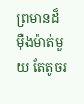ព្រមានដ៏ម៉ឺងម៉ាត់មួយ តែតូចរ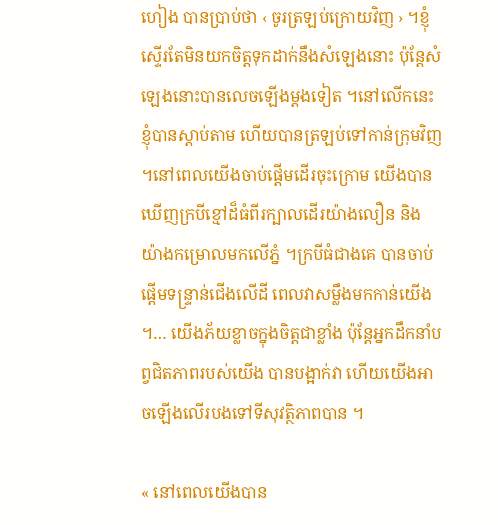ហៀង បានប្រាប់ថា ‹ ចូរត្រឡប់ក្រោយវិញ › ។ខ្ញុំស្ទើរតែមិនយកចិត្តទុកដាក់នឹងសំឡេងនោះ ប៉ុន្តែសំឡេងនោះបានលេចឡើងម្តងទៀត ។នៅលើកនេះ ខ្ញុំបានស្តាប់តាម ហើយបានត្រឡប់ទៅកាន់ក្រុមវិញ ។នៅពេលយើងចាប់ផ្តើមដើរចុះក្រោម យើងបានឃើញក្របីខ្មៅដ៏ធំពីរក្បាលដើរយ៉ាងលឿន និងយ៉ាងកម្រោលមកលើភ្នំ ។ក្របីធំជាងគេ បានចាប់ផ្ដើមទន្រ្ទាន់ជើងលើដី ពេលវាសម្លឹងមកកាន់យើង ។… យើងភ័យខ្លាចក្នុងចិត្តជាខ្លាំង ប៉ុន្តែអ្នកដឹកនាំបព្វជិតភាពរបស់យើង បានបង្អាក់វា ហើយយើងអាចឡើងលើរបងទៅទីសុវត្ថិភាពបាន ។

« នៅពេលយើងបាន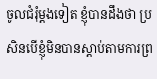ចូលជំរុំម្ដងទៀត ខ្ញុំបានដឹងថា ប្រសិនបើខ្ញុំមិនបានស្ដាប់តាមការព្រ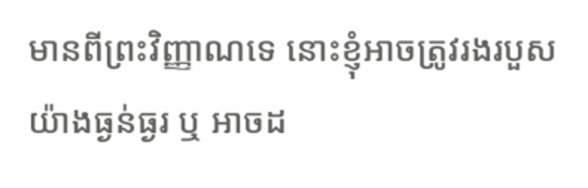មានពីព្រះវិញ្ញាណទេ នោះខ្ញុំអាចត្រូវរងរបួសយ៉ាងធ្ងន់ធ្ងរ ឬ អាចដ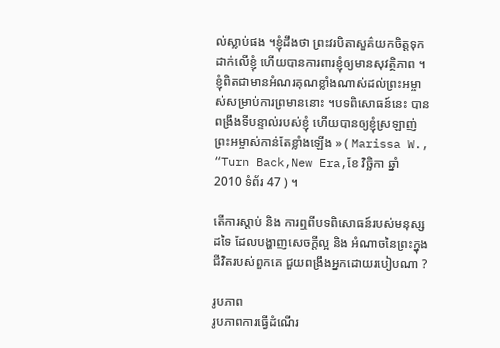ល់ស្លាប់ផង ។ខ្ញុំដឹងថា ព្រះវរបិតាសួគ៌យកចិត្តទុកដាក់លើខ្ញុំ ហើយបានការពារខ្ញុំឲ្យមានសុវត្ថិភាព ។ខ្ញុំពិតជាមានអំណរគុណខ្លាំងណាស់ដល់ព្រះអម្ចាស់សម្រាប់ការព្រមាននោះ ។បទពិសោធន៍នេះ បានពង្រឹងទីបន្ទាល់របស់ខ្ញុំ ហើយបានឲ្យខ្ញុំស្រឡាញ់ព្រះអម្ចាស់កាន់តែខ្លាំងឡើង » ( Marissa W., “Turn Back,New Era,ខែ វិច្ឆិកា ឆ្នាំ 2010 ទំព័រ 47 ) ។

តើការស្តាប់ និង ការឮពីបទពិសោធន៍របស់មនុស្សដទៃ ដែលបង្ហាញសេចក្តីល្អ និង អំណាចនៃព្រះក្នុងជីវិតរបស់ពួកគេ ជួយពង្រឹងអ្នកដោយរបៀបណា ?

រូបភាព
រូបភាពការធ្វើដំណើរ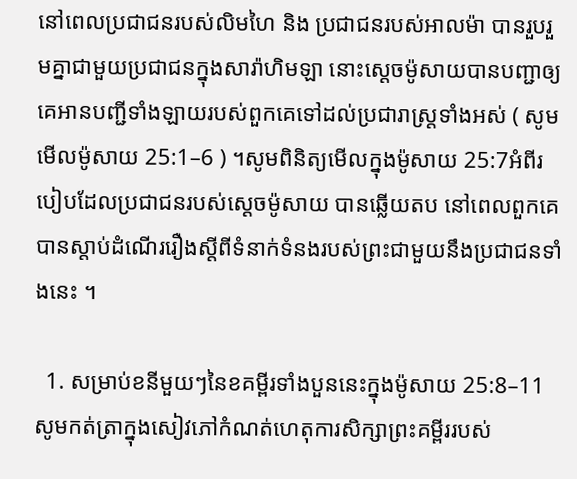នៅពេលប្រជាជនរបស់លិមហៃ និង ប្រជាជនរបស់អាលម៉ា បានរួបរួមគ្នាជាមួយប្រជាជនក្នុងសារ៉ាហិមឡា នោះស្តេចម៉ូសាយបានបញ្ជាឲ្យគេអានបញ្ជីទាំងឡាយរបស់ពួកគេទៅដល់ប្រជារាស្ត្រទាំងអស់ ( សូមមើលម៉ូសាយ 25:1–6 ) ។សូមពិនិត្យមើលក្នុងម៉ូសាយ 25:7អំពីរបៀបដែលប្រជាជនរបស់ស្តេចម៉ូសាយ បានឆ្លើយតប នៅពេលពួកគេបានស្តាប់ដំណើររឿងស្តីពីទំនាក់ទំនងរបស់ព្រះជាមួយនឹងប្រជាជនទាំងនេះ ។

  1. សម្រាប់ខនីមួយៗនៃខគម្ពីរទាំងបួននេះក្នុងម៉ូសាយ 25:8–11សូមកត់ត្រាក្នុងសៀវភៅកំណត់ហេតុការសិក្សាព្រះគម្ពីររបស់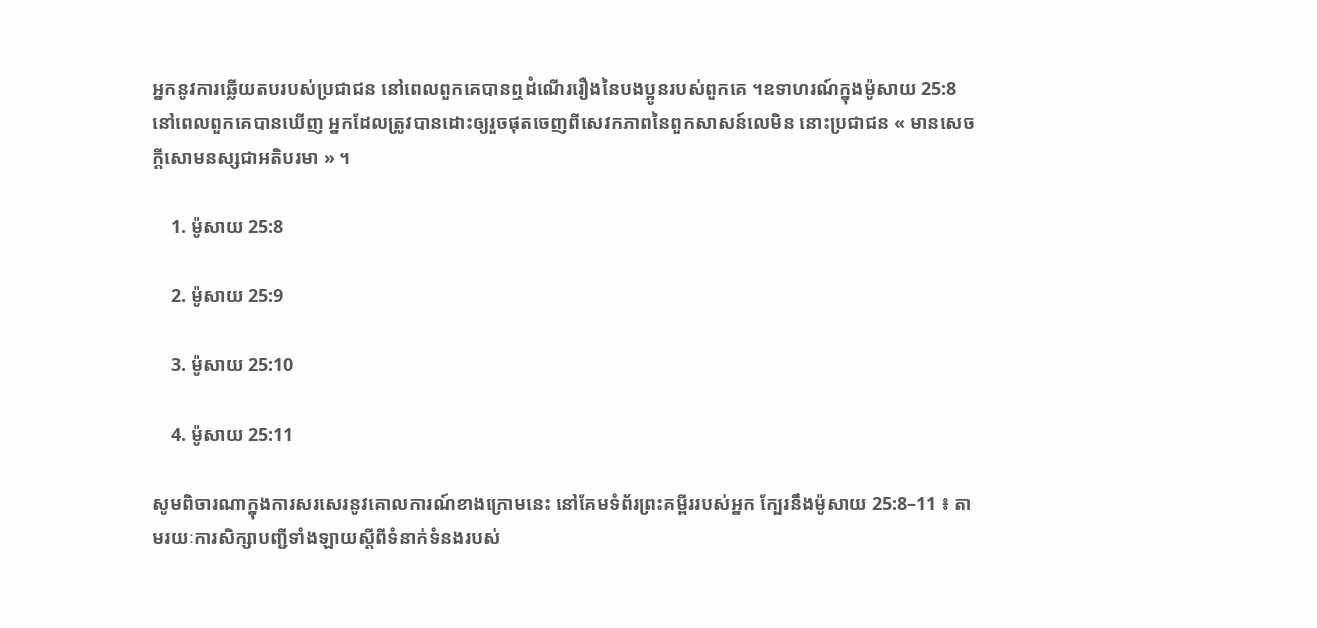អ្នកនូវការឆ្លើយតបរបស់ប្រជាជន នៅពេលពួកគេបានឮដំណើររឿងនៃបងប្អូនរបស់ពួកគេ ។ឧទាហរណ៍ក្នុងម៉ូសាយ 25:8នៅពេលពួកគេបានឃើញ អ្នកដែលត្រូវបានដោះឲ្យរួចផុតចេញពីសេវកភាពនៃពួកសាសន៍លេមិន នោះប្រជាជន « មានសេចក្តីសោមនស្សជាអតិបរមា » ។

    1. ម៉ូសាយ 25:8

    2. ម៉ូសាយ 25:9

    3. ម៉ូសាយ 25:10

    4. ម៉ូសាយ 25:11

សូមពិចារណាក្នុងការសរសេរនូវគោលការណ៍ខាងក្រោមនេះ នៅគែមទំព័រព្រះគម្ពីររបស់អ្នក ក្បែរនឹងម៉ូសាយ 25:8–11 ៖ តាមរយៈការសិក្សាបញ្ជីទាំងឡាយស្តីពីទំនាក់ទំនងរបស់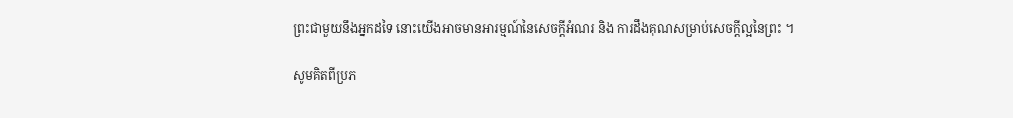ព្រះជាមួយនឹងអ្នកដទៃ នោះយើងអាចមានអារម្មណ៍នៃសេចក្តីអំណរ និង ការដឹងគុណសម្រាប់សេចក្តីល្អនៃព្រះ ។

សូមគិតពីប្រភ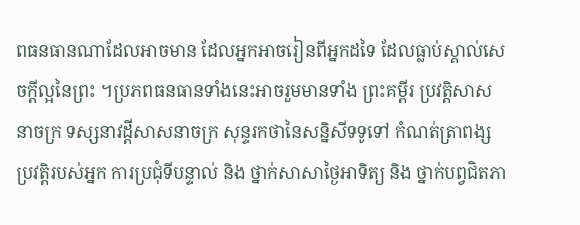ពធនធានណាដែលអាចមាន ដែលអ្នកអាចរៀនពីអ្នកដទៃ ដែលធ្លាប់ស្គាល់សេចក្តីល្អនៃព្រះ ។ប្រភពធនធានទាំងនេះអាចរួមមានទាំង ព្រះគម្ពីរ ប្រវត្តិសាសនាចក្រ ទស្សនាវដ្តីសាសនាចក្រ សុន្ទរកថានៃសន្និសីទទូទៅ កំណត់ត្រាពង្សប្រវត្តិរបស់អ្នក ការប្រជុំទីបន្ទាល់ និង ថ្នាក់សាសាថ្ងៃអាទិត្យ និង ថ្នាក់បព្វជិតភា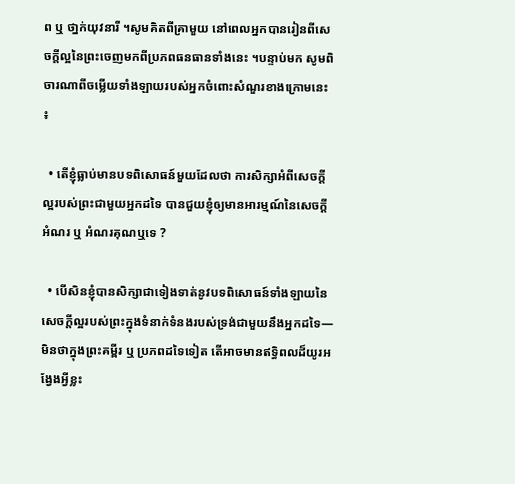ព ឬ ថា្នក់យុវនារី ។សូមគិតពីគ្រាមួយ នៅពេលអ្នកបានរៀនពីសេចក្តីល្អនៃព្រះចេញមកពីប្រភពធនធានទាំងនេះ ។បន្ទាប់មក សូមពិចារណាពីចម្លើយទាំងឡាយរបស់អ្នកចំពោះសំណួរខាងក្រោមនេះ ៖

  • តើខ្ញុំធ្លាប់មានបទពិសោធន៍មួយដែលថា ការសិក្សាអំពីសេចក្តីល្អរបស់ព្រះជាមួយអ្នកដទៃ បានជួយខ្ញុំឲ្យមានអារម្មណ៍នៃសេចក្តីអំណរ ឬ អំណរគុណឬទេ ?

  • បើសិនខ្ញុំបានសិក្សាជាទៀងទាត់នូវបទពិសោធន៍ទាំងឡាយនៃសេចក្តីល្អរបស់ព្រះក្នុងទំនាក់ទំនងរបស់ទ្រង់ជាមួយនឹងអ្នកដទៃ—មិនថាក្នុងព្រះគម្ពីរ ឬ ប្រភពដទៃទៀត តើអាចមានឥទ្ធិពលដ៏យូរអង្វែងអ្វីខ្លះ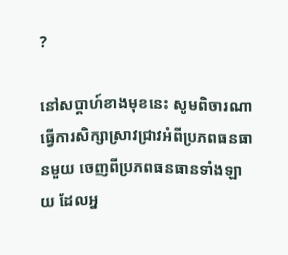?

នៅសប្តាហ៍ខាងមុខនេះ សូមពិចារណាធ្វើការសិក្សាស្រាវជ្រាវអំពីប្រភពធនធានមួយ ចេញពីប្រភពធនធានទាំងឡាយ ដែលអ្ន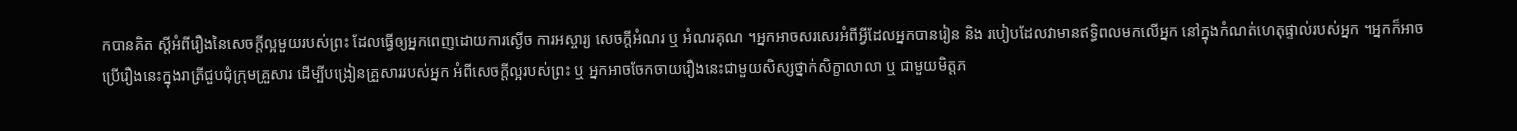កបានគិត ស្តីអំពីរឿងនៃសេចក្តីល្អមួយរបស់ព្រះ ដែលធ្វើឲ្យអ្នកពេញដោយការស្ងើច ការអស្ចារ្យ សេចក្តីអំណរ ឬ អំណរគុណ ។អ្នកអាចសរសេរអំពីអ្វីដែលអ្នកបានរៀន និង របៀបដែលវាមានឥទ្ធិពលមកលើអ្នក នៅក្នុងកំណត់ហេតុផ្ទាល់របស់អ្នក ។អ្នកក៏អាចប្រើរឿងនេះក្នុងរាត្រីជួបជុំក្រុមគ្រួសារ ដើម្បីបង្រៀនគ្រួសាររបស់អ្នក អំពីសេចក្តីល្អរបស់ព្រះ ឬ អ្នកអាចចែកចាយរឿងនេះជាមួយសិស្សថ្នាក់សិក្ខាលាលា ឬ ជាមួយមិត្តភ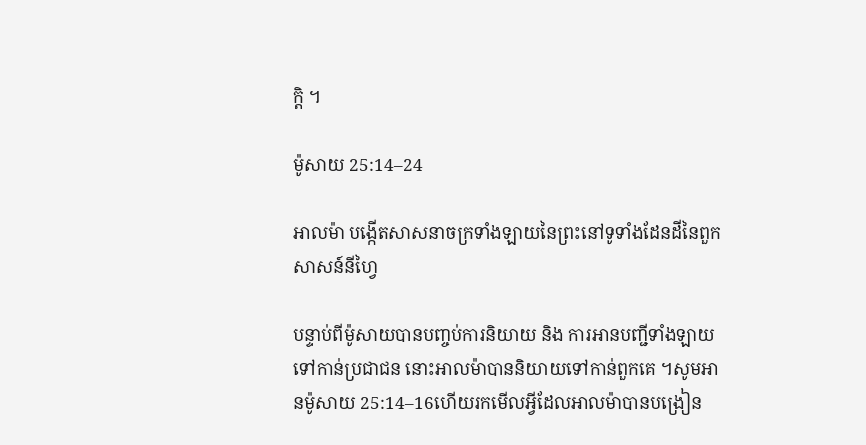ក្ដិ ។

ម៉ូសាយ 25:14–24

អាលម៉ា បង្កើតសាសនាចក្រទាំងឡាយនៃព្រះនៅទូទាំងដែនដីនៃពួកសាសន៍នីហ្វៃ

បន្ទាប់ពីម៉ូសាយបានបញ្ចប់ការនិយាយ និង ការអានបញ្ជីទាំងឡាយទៅកាន់ប្រជាជន នោះអាលម៉ាបាននិយាយទៅកាន់ពួកគេ ។សូមអានម៉ូសាយ 25:14–16ហើយរកមើលអ្វីដែលអាលម៉ាបានបង្រៀន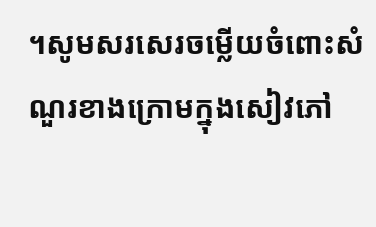។សូមសរសេរចម្លើយចំពោះសំណួរខាងក្រោមក្នុងសៀវភៅ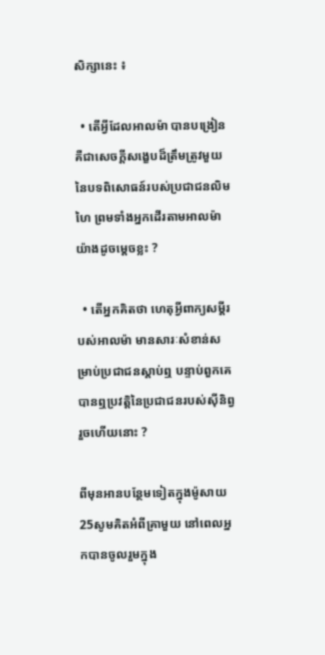សិក្សានេះ ៖

  • តើអ្វីដែលអាលម៉ា បានបង្រៀន គឺជាសេចក្តីសង្ខេបដ៏ត្រឹមត្រូវមួយនៃបទពិសោធន៍របស់ប្រជាជនលិមហៃ ព្រមទាំងអ្នកដើរតាមអាលម៉ាយ៉ាងដូចម្ដេចខ្លះ ?

  • តើអ្នកគិតថា ហេតុអ្វីពាក្យសម្តីរបស់អាលម៉ា មានសារៈសំខាន់សម្រាប់ប្រជាជនស្ដាប់ឮ បន្ទាប់ពួកគេបានឮប្រវត្តិនៃប្រជាជនរបស់ស៊ីនិព្វរួចហើយនោះ ?

ពីមុនអានបន្ថែមទៀតក្នុងម៉ូសាយ 25សូមគិតអំពីគ្រាមួយ នៅពេលអ្នកបានចូលរួមក្នុង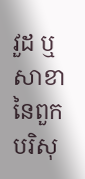វួដ ឬ សាខានៃពួកបរិសុ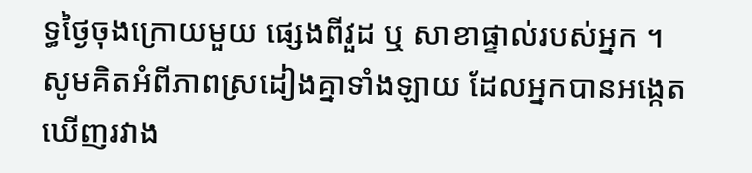ទ្ធថ្ងៃចុងក្រោយមួយ ផ្សេងពីវួដ ឬ សាខាផ្ទាល់របស់អ្នក ។សូមគិតអំពីភាពស្រដៀងគ្នាទាំងឡាយ ដែលអ្នកបានអង្កេតឃើញរវាង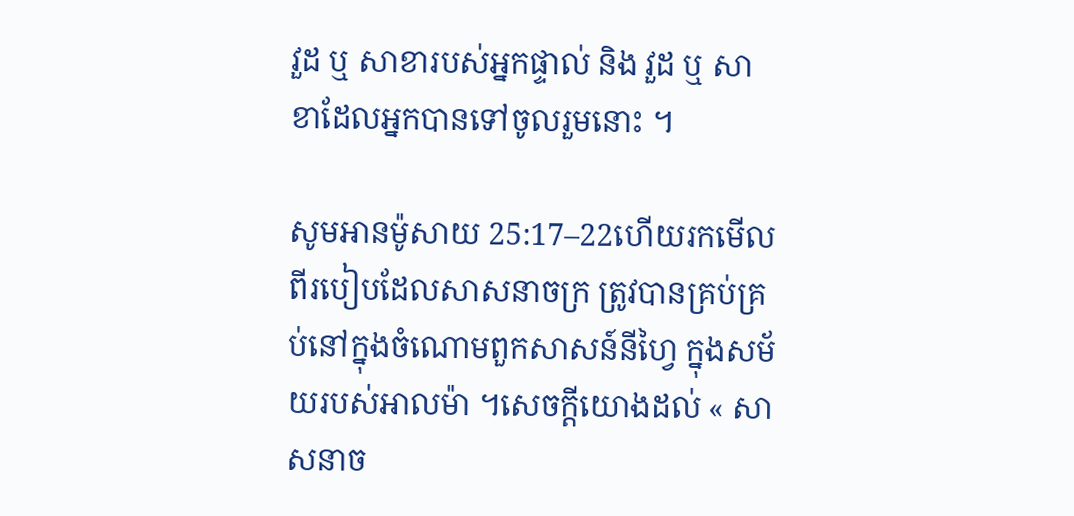វួដ ឬ សាខារបស់អ្នកផ្ទាល់ និង វួដ ឬ សាខាដែលអ្នកបានទៅចូលរួមនោះ ។

សូមអានម៉ូសាយ 25:17–22ហើយរកមើលពីរបៀបដែលសាសនាចក្រ ត្រូវបានគ្រប់គ្រប់នៅក្នុងចំណោមពួកសាសន៍នីហ្វៃ ក្នុងសម័យរបស់អាលម៉ា ។សេចក្ដីយោងដល់ « សាសនាច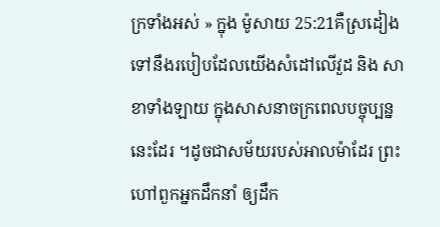ក្រទាំងអស់ » ក្នុង ម៉ូសាយ 25:21គឺស្រដៀងទៅនឹងរបៀបដែលយើងសំដៅលើវួដ និង សាខាទាំងឡាយ ក្នុងសាសនាចក្រពេលបច្ចុប្បន្ននេះដែរ ។ដូចជាសម័យរបស់អាលម៉ាដែរ ព្រះហៅពួកអ្នកដឹកនាំ ឲ្យដឹក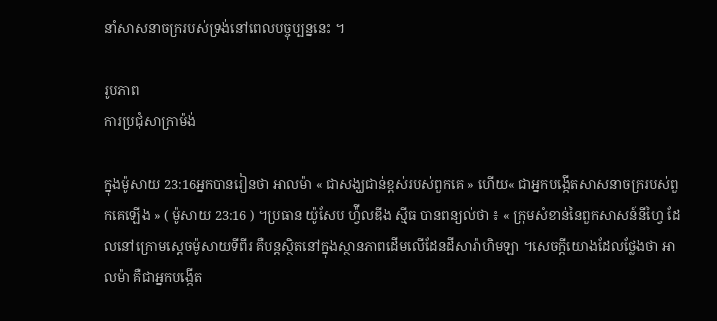នាំសាសនាចក្ររបស់ទ្រង់នៅពេលបច្ចុប្បន្ននេះ ។

រូបភាព
ការប្រជុំសាក្រាម៉ង់

ក្នុងម៉ូសាយ 23:16អ្នកបានរៀនថា អាលម៉ា « ជាសង្ឃជាន់ខ្ពស់របស់ពួកគេ » ហើយ« ជាអ្នកបង្កើតសាសនាចក្ររបស់ពួកគេឡើង » ( ម៉ូសាយ 23:16 ) ។ប្រធាន យ៉ូសែប ហ៉្វីលឌីង ស៊្មីធ បានពន្យល់ថា ៖ « ក្រុមសំខាន់នៃពួកសាសន៍នីហ្វៃ ដែលនៅក្រោមស្តេចម៉ូសាយទីពីរ គឺបន្តស្ថិតនៅក្នុងស្ថានភាពដើមលើដែនដីសារ៉ាហិមឡា ។សេចក្តីយោងដែលថ្លែងថា អាលម៉ា គឺជាអ្នកបង្កើត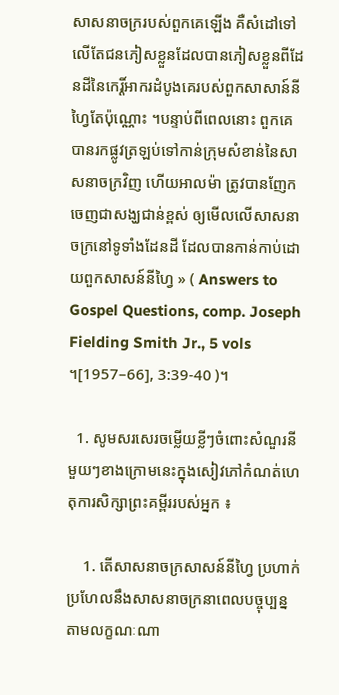សាសនាចក្ររបស់ពួកគេឡើង គឺសំដៅទៅលើតែជនភៀសខ្លួនដែលបានភៀសខ្លួនពីដែនដីនៃកេរ្តិ៍អាករដំបូងគេរបស់ពួកសាសាន៍នីហ្វៃតែប៉ុណ្ណោះ ។បន្ទាប់ពីពេលនោះ ពួកគេបានរកផ្លូវត្រឡប់ទៅកាន់ក្រុមសំខាន់នៃសាសនាចក្រវិញ ហើយអាលម៉ា ត្រូវបានញែកចេញជាសង្ឃជាន់ខ្ពស់ ឲ្យមើលលើសាសនាចក្រនៅទូទាំងដែនដី ដែលបានកាន់កាប់ដោយពួកសាសន៍នីហ្វៃ » ( Answers to Gospel Questions, comp. Joseph Fielding Smith Jr., 5 vols ។[1957–66], 3:39-40 )។

  1. សូមសរសេរចម្លើយខ្លីៗចំពោះសំណួរនីមួយៗខាងក្រោមនេះក្នុងសៀវភៅកំណត់ហេតុការសិក្សាព្រះគម្ពីររបស់អ្នក ៖

    1. តើសាសនាចក្រសាសន៍នីហ្វៃ ប្រហាក់ប្រហែលនឹងសាសនាចក្រនាពេលបច្ចុប្បន្នតាមលក្ខណៈណា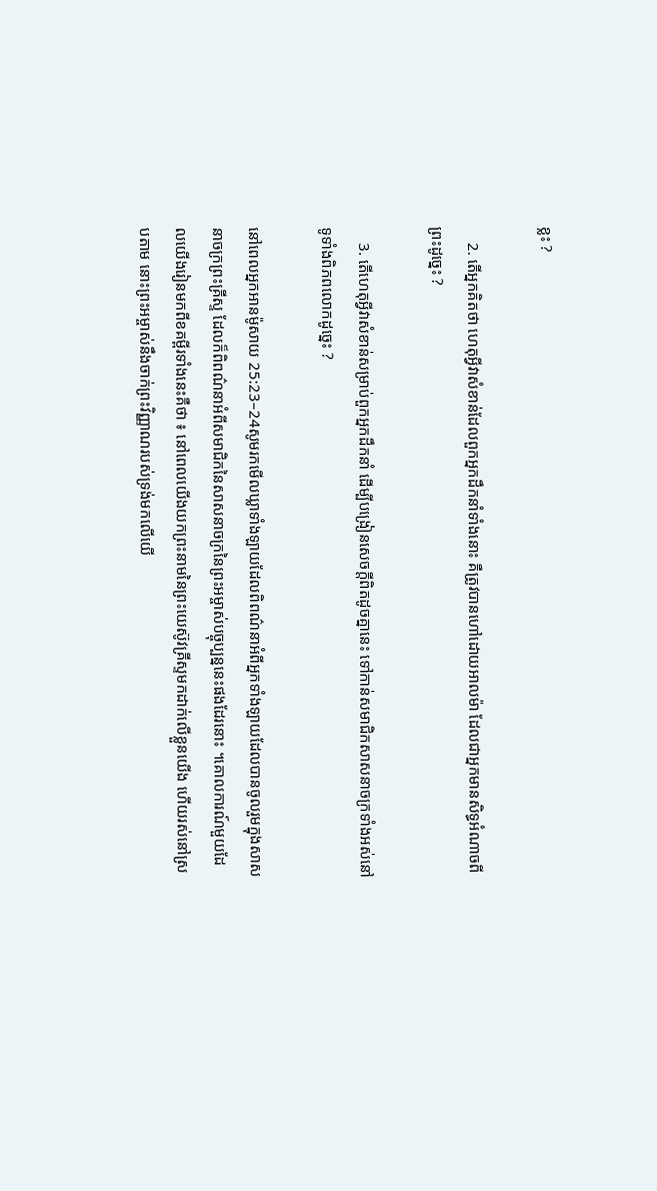ខ្លះ ?

    2. តើអ្នកគិតថា ហេតុអ្វីវាសំខាន់ដែលពួកអ្នកដឹកនាំទាំងនោះ គឺត្រូវបានហៅដោយអាលម៉ា ដែលជាអ្នកមានសិទ្ធអំណាចពីព្រះដូច្នេះ ?

    3. តើហេតុអ្វីវាសំខាន់សម្រាប់ពួកអ្នកដឹកនាំ ដើម្បីបង្រៀនសេចក្តីពិតដូចគ្នានេះ ទៅកាន់សមាជិកសាសនាចក្រទាំងអស់នៅទូទាំងពិភពលោកដូច្នេះ ?

នៅពេលអ្នកអានម៉ូសាយ 25:23–24សូមរកមើលឃ្លាទាំងឡាយដែលពិពណ៌នាអំពីអ្នកទាំងឡាយដែលបានចូលរួមក្នុងសាសនាចក្រព្រះគ្រីស្ទ ដែលក៏ពិពណ៌នាអំពីសមាជិកនៃសាសនាចក្រនៃព្រះអម្ចាស់បច្ចុប្បន្ននេះផងដែរនោះ ។គោលការណ៍មួយដែលយើងរៀនមកពីខគម្ពីរទាំងនេះគឺថា ៖ នៅពេលយើងយកព្រះនាមនៃព្រះយេស៊ូវគ្រីស្ទមកដាក់លើខ្លួនយើង ហើយរស់នៅស្របតាម នោះព្រះអម្ចាស់នឹងចាក់ព្រះវិញ្ញាណរបស់ទ្រង់មកលើយើ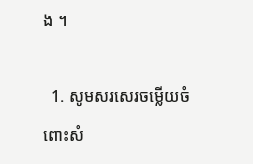ង ។

  1. សូមសរសេរចម្លើយចំពោះសំ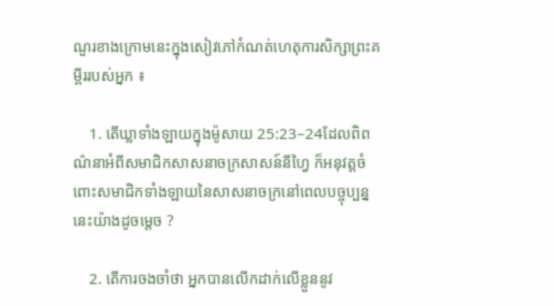ណួរខាងក្រោមនេះក្នុងសៀវភៅកំណត់ហេតុការសិក្សាព្រះគម្ពីររបស់អ្នក ៖

    1. តើឃ្លាទាំងឡាយក្នុងម៉ូសាយ 25:23–24ដែលពិពណ៌នាអំពីសមាជិកសាសនាចក្រសាសន៍នីហ្វៃ ក៏អនុវត្តចំពោះសមាជិកទាំងឡាយនៃសាសនាចក្រនៅពេលបច្ចុប្បន្ននេះយ៉ាងដូចម្តេច ?

    2. តើការចងចាំថា អ្នកបានលើកដាក់លើខ្លួននូវ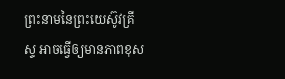ព្រះនាមនៃព្រះយេស៊ូវគ្រីស្ទ អាចធ្វើឲ្យមានភាពខុស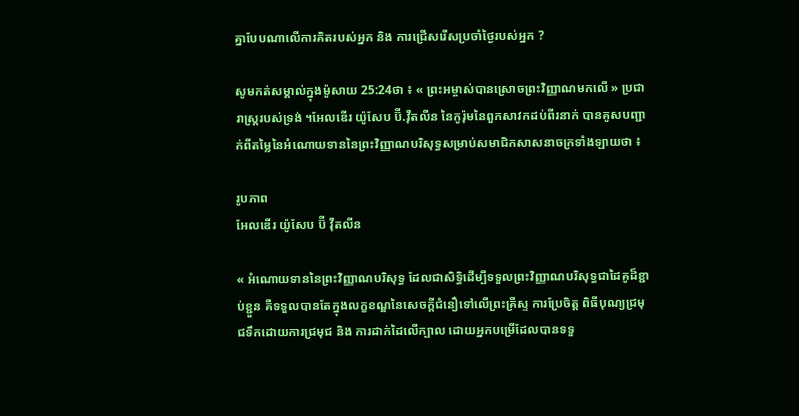គ្នាបែបណាលើការគិតរបស់អ្នក និង ការជ្រើសរើសប្រចាំថ្ងៃរបស់អ្នក ?

សូមកត់សម្គាល់ក្នុងម៉ូសាយ 25:24ថា ៖ « ព្រះអម្ចាស់បានស្រោចព្រះវិញ្ញាណមកលើ » ប្រជារាស្ត្ររបស់ទ្រង់ ។អែលឌើរ យ៉ូសែប ប៊ី.វ៉ឺតលីន នៃកូរ៉ុមនៃពួកសាវកដប់ពីរនាក់ បានគូសបញ្ជាក់ពីតម្លៃនៃអំណោយទាននៃព្រះវិញ្ញាណបរិសុទ្ធសម្រាប់សមាជិកសាសនាចក្រទាំងឡាយថា ៖

រូបភាព
អែលឌើរ យ៉ូសែប ប៊ី វ៉ឺតលីន

« អំណោយទាននៃព្រះវិញ្ញាណបរិសុទ្ធ ដែលជាសិទ្ធិដើម្បីទទួលព្រះវិញ្ញាណបរិសុទ្ធជាដៃគូដ៏ខ្ជាប់ខ្ជួន គឺទទួលបានតែក្នុងលក្ខខណ្ឌនៃសេចក្តីជំនឿទៅលើព្រះគ្រីស្ទ ការប្រែចិត្ត ពិធីបុណ្យជ្រមុជទឹកដោយការជ្រមុជ និង ការដាក់ដៃលើក្បាល ដោយអ្នកបម្រើដែលបានទទួ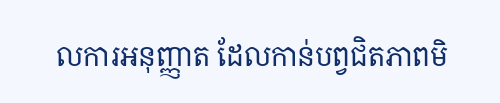លការអនុញ្ញាត ដែលកាន់បព្វជិតភាពមិ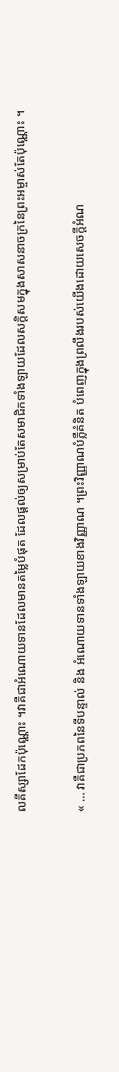លគីស្សាដែកប៉ុណ្ណោះ ។វាគឺជាអំណោយទានដែលមានតម្លៃបំផុត ដែលផ្តល់ឲ្យសម្រាប់តែសមាជិកទាំងឡាយដែលសក្តិសមក្នុងសាសនាចក្រនៃព្រះអម្ចាស់តែប៉ុណ្ណោះ ។

« … វាគឺជាប្រភពនៃទីបន្ទាល់ និង អំណោយទានទាំងឡាយខាងវិញ្ញាណ ។ព្រះវិញ្ញាណបំភ្លឺគំនិត បំពេញក្នុងព្រលឹងរបស់យើងដោយសេចក្តីអំណ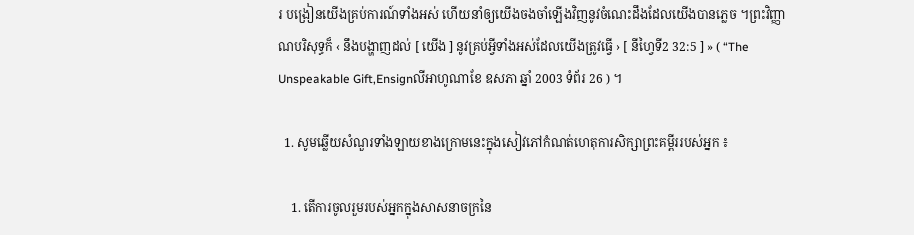រ បង្រៀនយើងគ្រប់ការណ៍ទាំងអស់ ហើយនាំឲ្យយើងចងចាំឡើងវិញនូវចំណេះដឹងដែលយើងបានភ្លេច ។ព្រះវិញ្ញាណបរិសុទ្ធក៏ ‹ នឹងបង្ហាញដល់ [ យើង ] នូវគ្រប់អ្វីទាំងអស់ដែលយើងត្រូវធ្វើ › [ នីហ្វៃទី2 32:5 ] » ( “The Unspeakable Gift,Ensignលីអាហូណាខែ ឧសភា ឆ្នាំ 2003 ទំព័រ 26 ) ។

  1. សូមឆ្លើយសំណួរទាំងឡាយខាងក្រោមនេះក្នុងសៀវភៅកំណត់ហេតុការសិក្សាព្រះគម្ពីររបស់អ្នក ៖

    1. តើការចូលរួមរបស់អ្នកក្នុងសាសនាចក្រនៃ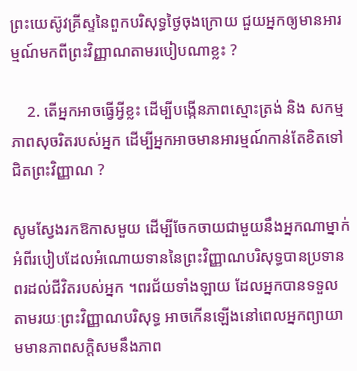ព្រះយេស៊ូវគ្រីស្ទនៃពួកបរិសុទ្ធថ្ងៃចុងក្រោយ ជួយអ្នកឲ្យមានអារម្មណ៍មកពីព្រះវិញ្ញាណតាមរបៀបណាខ្លះ ?

    2. តើអ្នកអាចធ្វើអ្វីខ្លះ ដើម្បីបង្កើនភាពស្មោះត្រង់ និង សកម្មភាពសុចរិតរបស់អ្នក ដើម្បីអ្នកអាចមានអារម្មណ៍កាន់តែខិតទៅជិតព្រះវិញ្ញាណ ?

សូមស្វែងរកឱកាសមួយ ដើម្បីចែកចាយជាមួយនឹងអ្នកណាម្នាក់អំពីរបៀបដែលអំណោយទាននៃព្រះវិញ្ញាណបរិសុទ្ធបានប្រទានពរដល់ជីវិតរបស់អ្នក ។ពរជ័យទាំងឡាយ ដែលអ្នកបានទទួលតាមរយៈព្រះវិញ្ញាណបរិសុទ្ធ អាចកើនឡើងនៅពេលអ្នកព្យាយាមមានភាពសក្តិសមនឹងភាព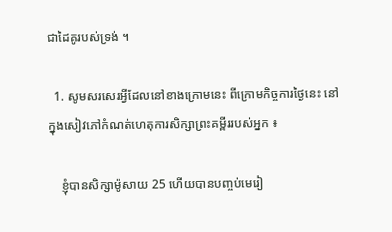ជាដៃគូរបស់ទ្រង់ ។

  1. សូមសរសេរអ្វីដែលនៅខាងក្រោមនេះ ពីក្រោមកិច្ចការថ្ងៃនេះ នៅក្នុងសៀវភៅកំណត់ហេតុការសិក្សាព្រះគម្ពីររបស់អ្នក ៖

    ខ្ញុំបានសិក្សាម៉ូសាយ 25 ហើយបានបញ្ចប់មេរៀ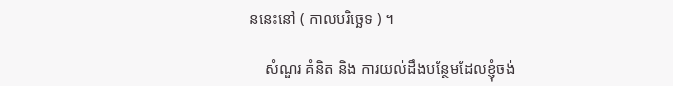ននេះនៅ ( កាលបរិច្ឆេទ ) ។

    សំណួរ គំនិត និង ការយល់ដឹងបន្ថែមដែលខ្ញុំចង់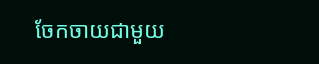ចែកចាយជាមួយ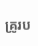គ្រូរប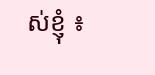ស់ខ្ញុំ ៖